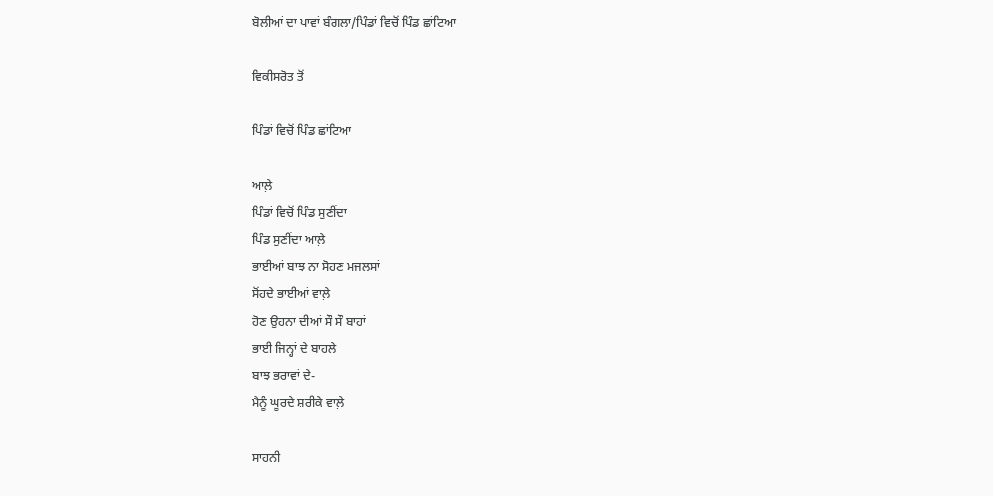ਬੋਲੀਆਂ ਦਾ ਪਾਵਾਂ ਬੰਗਲਾ/ਪਿੰਡਾਂ ਵਿਚੋਂ ਪਿੰਡ ਛਾਂਟਿਆ

ਵਿਕੀਸਰੋਤ ਤੋਂ

ਪਿੰਡਾਂ ਵਿਚੋਂ ਪਿੰਡ ਛਾਂਟਿਆ

ਆਲ਼ੇ
ਪਿੰਡਾਂ ਵਿਚੋਂ ਪਿੰਡ ਸੁਣੀਂਦਾ
ਪਿੰਡ ਸੁਣੀਂਦਾ ਆਲ਼ੇ
ਭਾਈਆਂ ਬਾਝ ਨਾ ਸੋਹਣ ਮਜਲਸਾਂ
ਸੋਂਹਦੇ ਭਾਈਆਂ ਵਾਲ਼ੇ
ਹੋਣ ਉਹਨਾ ਦੀਆਂ ਸੌ ਸੌ ਬਾਹਾਂ
ਭਾਈ ਜਿਨ੍ਹਾਂ ਦੇ ਬਾਹਲੇ
ਬਾਝ ਭਰਾਵਾਂ ਦੇ-
ਮੈਨੂੰ ਘੂਰਦੇ ਸ਼ਰੀਕੇ ਵਾਲ਼ੇ

ਸਾਹਨੀ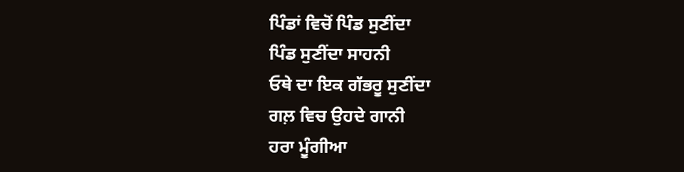ਪਿੰਡਾਂ ਵਿਚੋਂ ਪਿੰਡ ਸੁਣੀਂਦਾ
ਪਿੰਡ ਸੁਣੀਂਦਾ ਸਾਹਨੀ
ਓਥੇ ਦਾ ਇਕ ਗੱਭਰੂ ਸੁਣੀਂਦਾ
ਗਲ਼ ਵਿਚ ਉਹਦੇ ਗਾਨੀ
ਹਰਾ ਮੂੰਗੀਆ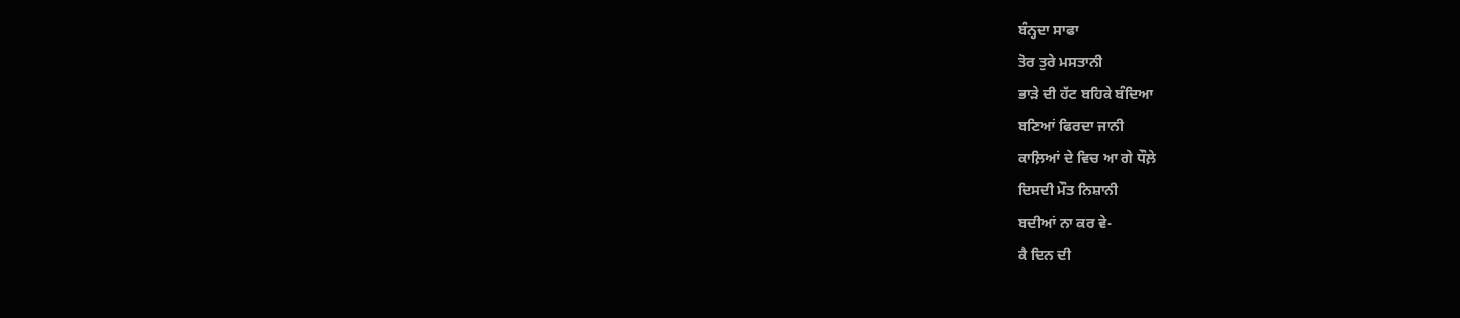ਬੰਨ੍ਹਦਾ ਸਾਫਾ
ਤੋਰ ਤੁਰੇ ਮਸਤਾਨੀ
ਭਾੜੇ ਦੀ ਹੱਟ ਬਹਿਕੇ ਬੰਦਿਆ
ਬਣਿਆਂ ਫਿਰਦਾ ਜਾਨੀ
ਕਾਲ਼ਿਆਂ ਦੇ ਵਿਚ ਆ ਗੇ ਧੌਲ਼ੇ
ਦਿਸਦੀ ਮੌਤ ਨਿਸ਼ਾਨੀ
ਬਦੀਆਂ ਨਾ ਕਰ ਵੇ-
ਕੈ ਦਿਨ ਦੀ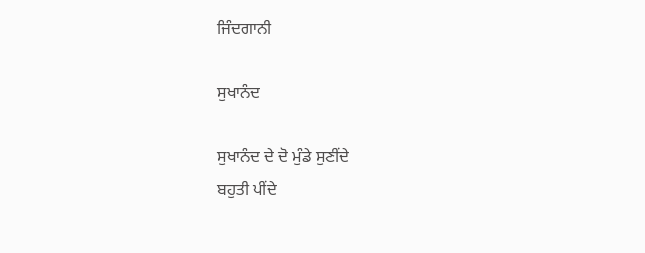ਜਿੰਦਗਾਨੀ

ਸੁਖਾਨੰਦ

ਸੁਖਾਨੰਦ ਦੇ ਦੋ ਮੁੰਡੇ ਸੁਣੀਂਦੇ
ਬਹੁਤੀ ਪੀਂਦੇ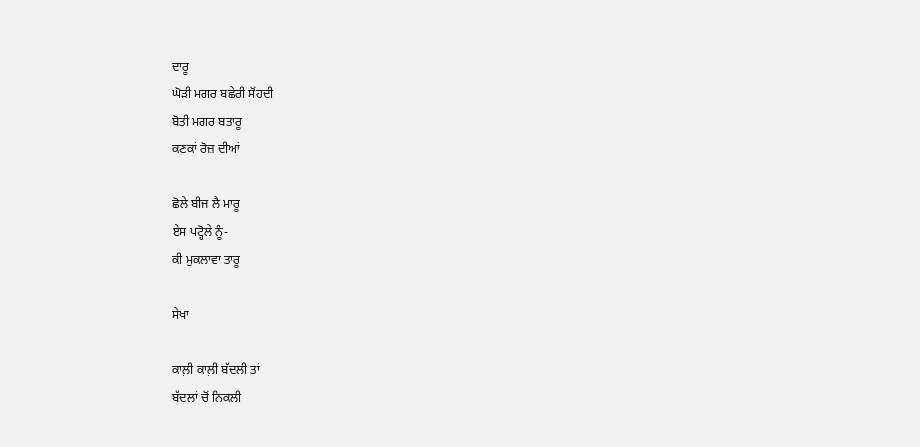ਦਾਰੂ
ਘੋੜੀ ਮਗਰ ਬਛੇਰੀ ਸੋਂਹਦੀ
ਬੋਤੀ ਮਗਰ ਬਤਾਰੂ
ਕਣਕਾਂ ਰੋਜ਼ ਦੀਆਂ

ਛੋਲੇ ਬੀਜ ਲੈ ਮਾਰੂ
ਏਸ ਪਟ੍ਹੋਲੇ ਨੂੰ-
ਕੀ ਮੁਕਲਾਵਾ ਤਾਰੂ

ਸੇਖਾ

ਕਾਲ਼ੀ ਕਾਲ਼ੀ ਬੱਦਲੀ ਤਾਂ
ਬੱਦਲਾਂ ਚੋਂ ਨਿਕਲੀ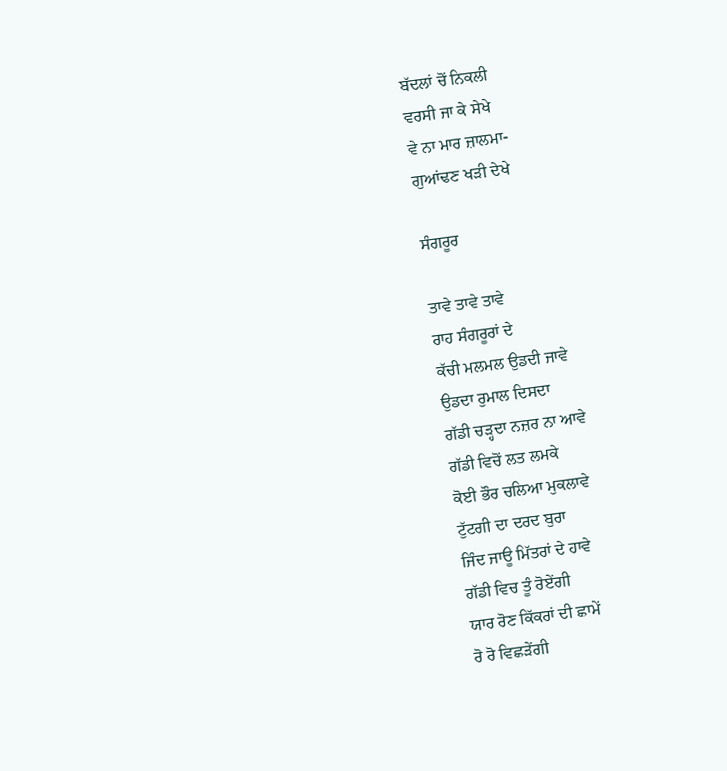ਬੱਦਲਾਂ ਚੋਂ ਨਿਕਲੀ
ਵਰਸੀ ਜਾ ਕੇ ਸੇਖੇ
ਵੇ ਨਾ ਮਾਰ ਜ਼ਾਲਮਾ-
ਗੁਆਂਢਣ ਖੜੀ ਦੇਖੇ

ਸੰਗਰੂਰ

ਤਾਵੇ ਤਾਵੇ ਤਾਵੇ
ਰਾਹ ਸੰਗਰੂਰਾਂ ਦੇ
ਕੱਚੀ ਮਲਮਲ ਉਡਦੀ ਜਾਵੇ
ਉਡਦਾ ਰੁਮਾਲ ਦਿਸਦਾ
ਗੱਡੀ ਚੜ੍ਹਦਾ ਨਜ਼ਰ ਨਾ ਆਵੇ
ਗੱਡੀ ਵਿਚੋਂ ਲਤ ਲਮਕੇ
ਕੋਈ ਭੌਰ ਚਲਿਆ ਮੁਕਲਾਵੇ
ਟੁੱਟਗੀ ਦਾ ਦਰਦ ਬੁਰਾ
ਜਿੰਦ ਜਾਊ ਮਿੱਤਰਾਂ ਦੇ ਹਾਵੇ
ਗੱਡੀ ਵਿਚ ਤੂੰ ਰੋਏਂਗੀ
ਯਾਰ ਰੋਣ ਕਿੱਕਰਾਂ ਦੀ ਛਾਮੇਂ
ਰੋ ਰੋ ਵਿਛੜੇਂਗੀ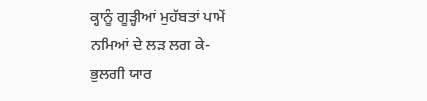ਕ੍ਹਾਨੂੰ ਗੂੜ੍ਹੀਆਂ ਮੁਹੱਬਤਾਂ ਪਾਮੇਂ
ਨਮਿਆਂ ਦੇ ਲੜ ਲਗ ਕੇ-
ਭੁਲਗੀ ਯਾਰ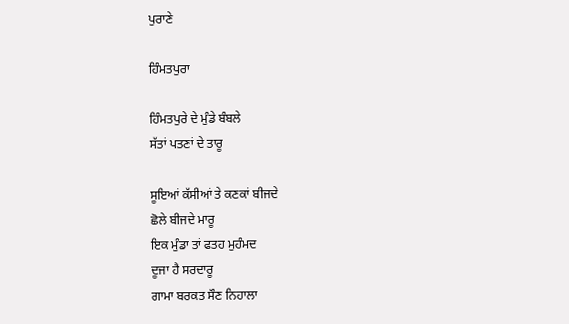ਪੁਰਾਣੇ

ਹਿੰਮਤਪੁਰਾ

ਹਿੰਮਤਪੁਰੇ ਦੇ ਮੁੰਡੇ ਬੰਬਲੇ
ਸੱਤਾਂ ਪਤਣਾਂ ਦੇ ਤਾਰੂ

ਸੂਇਆਂ ਕੱਸੀਆਂ ਤੇ ਕਣਕਾਂ ਬੀਜਦੇ
ਛੋਲੇ ਬੀਜਦੇ ਮਾਰੂ
ਇਕ ਮੁੰਡਾ ਤਾਂ ਫਤਹ ਮੁਹੰਮਦ
ਦੂਜਾ ਹੈ ਸਰਦਾਰੂ
ਗਾਮਾ ਬਰਕਤ ਸੌਣ ਨਿਹਾਲਾ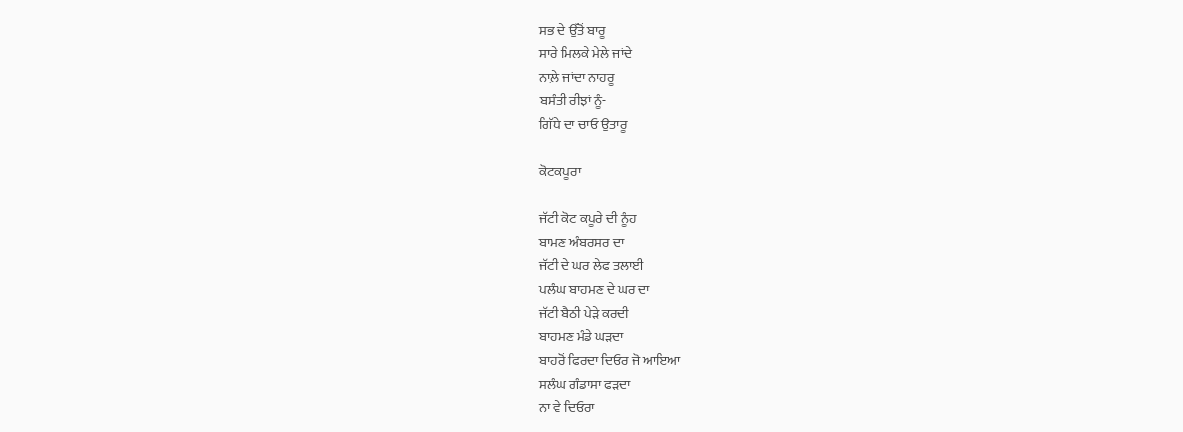ਸਭ ਦੇ ਉੱਤੋਂ ਬਾਰੂ
ਸਾਰੇ ਮਿਲਕੇ ਮੇਲੇ ਜਾਂਦੇ
ਨਾਲ਼ੇ ਜਾਂਦਾ ਨਾਹਰੂ
ਬਸੰਤੀ ਰੀਝਾਂ ਨੂੰ-
ਗਿੱਧੇ ਦਾ ਚਾਓ ਉਤਾਰੂ

ਕੋਟਕਪੂਰਾ

ਜੱਟੀ ਕੋਟ ਕਪੂਰੇ ਦੀ ਨੂੰਹ
ਬਾਮਣ ਅੰਬਰਸਰ ਦਾ
ਜੱਟੀ ਦੇ ਘਰ ਲੇਫ ਤਲਾਈ
ਪਲੰਘ ਬਾਹਮਣ ਦੇ ਘਰ ਦਾ
ਜੱਟੀ ਬੈਠੀ ਪੇੜੇ ਕਰਦੀ
ਬਾਹਮਣ ਮੰਡੇ ਘੜਦਾ
ਬਾਹਰੋਂ ਫਿਰਦਾ ਦਿਓਰ ਜੋ ਆਇਆ
ਸਲੰਘ ਗੰਡਾਸਾ ਫੜਦਾ
ਨਾ ਵੇ ਦਿਓਰਾ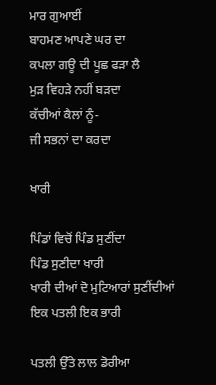ਮਾਰ ਗੁਆਈਂ
ਬਾਹਮਣ ਆਪਣੇ ਘਰ ਦਾ
ਕਪਲਾ ਗਊ ਦੀ ਪੂਛ ਫੜਾ ਲੈ
ਮੁੜ ਵਿਹੜੇ ਨਹੀਂ ਬੜਦਾ
ਕੱਚੀਆਂ ਕੈਲਾਂ ਨੂੰ-
ਜੀ ਸਭਨਾਂ ਦਾ ਕਰਦਾ

ਖਾਰੀ

ਪਿੰਡਾਂ ਵਿਚੋਂ ਪਿੰਡ ਸੁਣੀਂਦਾ
ਪਿੰਡ ਸੁਣੀਦਾ ਖਾਰੀ
ਖਾਰੀ ਦੀਆਂ ਦੋ ਮੁਟਿਆਰਾਂ ਸੁਣੀਂਦੀਆਂ
ਇਕ ਪਤਲੀ ਇਕ ਭਾਰੀ

ਪਤਲੀ ਉੱਤੇ ਲਾਲ ਡੋਰੀਆ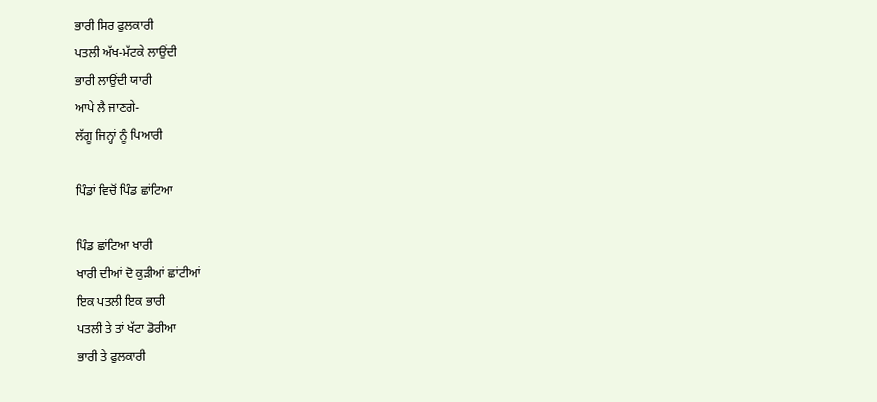ਭਾਰੀ ਸਿਰ ਫੁਲਕਾਰੀ
ਪਤਲੀ ਅੱਖ-ਮੱਟਕੇ ਲਾਉਂਦੀ
ਭਾਰੀ ਲਾਉਂਦੀ ਯਾਰੀ
ਆਪੇ ਲੈ ਜਾਣਗੇ-
ਲੱਗੂ ਜਿਨ੍ਹਾਂ ਨੂੰ ਪਿਆਰੀ

ਪਿੰਡਾਂ ਵਿਚੋਂ ਪਿੰਡ ਛਾਂਟਿਆ

ਪਿੰਡ ਛਾਂਟਿਆ ਖਾਰੀ
ਖਾਰੀ ਦੀਆਂ ਦੋ ਕੁੜੀਆਂ ਛਾਂਟੀਆਂ
ਇਕ ਪਤਲੀ ਇਕ ਭਾਰੀ
ਪਤਲੀ ਤੇ ਤਾਂ ਖੱਟਾ ਡੋਰੀਆ
ਭਾਰੀ ਤੇ ਫੁਲਕਾਰੀ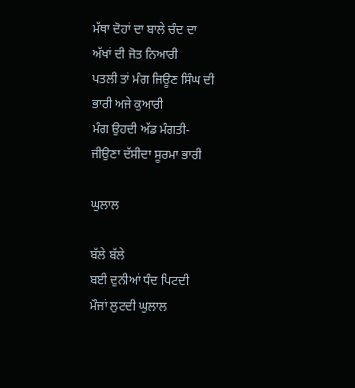ਮੱਥਾ ਦੋਹਾਂ ਦਾ ਬਾਲੇ ਚੰਦ ਦਾ
ਅੱਖਾਂ ਦੀ ਜੋਤ ਨਿਆਰੀ
ਪਤਲੀ ਤਾਂ ਮੰਗ ਜਿਊਣ ਸਿੰਘ ਦੀ
ਭਾਰੀ ਅਜੇ ਕੁਆਰੀ
ਮੰਗ ਉਹਦੀ ਅੱਡ ਮੰਗਤੀ-
ਜੀਉਣਾ ਦੱਸੀਦਾ ਸੂਰਮਾ ਭਾਰੀ

ਘੁਲਾਲ

ਬੱਲੇ ਬੱਲੇ
ਬਈ ਦੁਨੀਆਂ ਧੰਦ ਪਿਟਦੀ
ਮੌਜਾਂ ਲੁਟਦੀ ਘੁਲਾਲ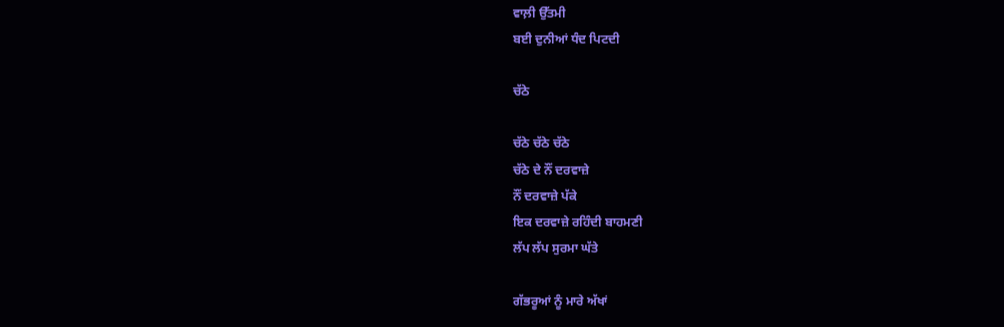ਵਾਲ਼ੀ ਉੱਤਮੀ
ਬਈ ਦੁਨੀਆਂ ਧੰਦ ਪਿਟਦੀ

ਚੱਠੇ

ਚੱਠੇ ਚੱਠੇ ਚੱਠੇ
ਚੱਠੇ ਦੇ ਨੌਂ ਦਰਵਾਜ਼ੇ
ਨੌਂ ਦਰਵਾਜ਼ੇ ਪੱਕੇ
ਇਕ ਦਰਵਾਜ਼ੇ ਰਹਿੰਦੀ ਬਾਹਮਣੀ
ਲੱਪ ਲੱਪ ਸੁਰਮਾ ਘੱਤੇ

ਗੱਭਰੂਆਂ ਨੂੰ ਮਾਰੇ ਅੱਖਾਂ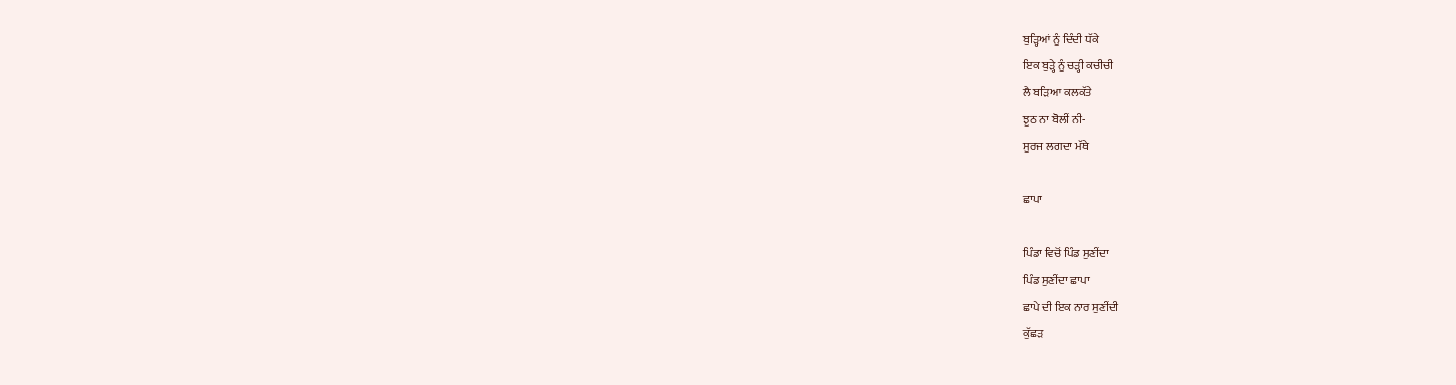ਬੁੜ੍ਹਿਆਂ ਨੂੰ ਦਿੰਦੀ ਧੱਕੇ
ਇਕ ਬੁੜ੍ਹੇ ਨੂੰ ਚੜ੍ਹੀ ਕਚੀਚੀ
ਲੈ ਬੜਿਆ ਕਲਕੱਤੇ
ਝੂਠ ਨਾ ਬੋਲੀਂ ਨੀ-
ਸੂਰਜ ਲਗਦਾ ਮੱਥੇ

ਛਾਪਾ

ਪਿੰਡਾ ਵਿਚੋਂ ਪਿੰਡ ਸੁਣੀਂਦਾ
ਪਿੰਡ ਸੁਣੀਂਦਾ ਛਾਪਾ
ਛਾਪੇ ਦੀ ਇਕ ਨਾਰ ਸੁਣੀਂਦੀ
ਕੁੱਛੜ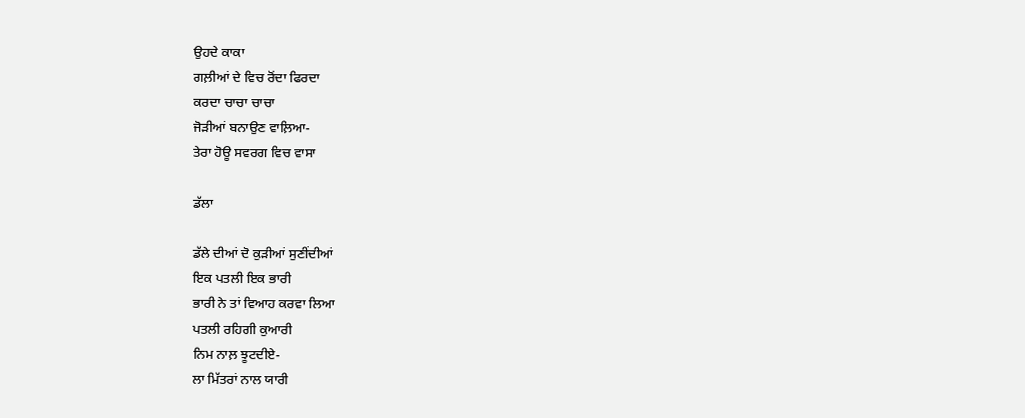ਉਹਦੇ ਕਾਕਾ
ਗਲ਼ੀਆਂ ਦੇ ਵਿਚ ਰੋਂਦਾ ਫਿਰਦਾ
ਕਰਦਾ ਚਾਚਾ ਚਾਚਾ
ਜੋੜੀਆਂ ਬਨਾਉਣ ਵਾਲ਼ਿਆ-
ਤੇਰਾ ਹੋਊ ਸਵਰਗ ਵਿਚ ਵਾਸਾ

ਡੱਲਾ

ਡੱਲੇ ਦੀਆਂ ਦੋ ਕੁੜੀਆਂ ਸੁਣੀਂਦੀਆਂ
ਇਕ ਪਤਲੀ ਇਕ ਭਾਰੀ
ਭਾਰੀ ਨੇ ਤਾਂ ਵਿਆਹ ਕਰਵਾ ਲਿਆ
ਪਤਲੀ ਰਹਿਗੀ ਕੁਆਰੀ
ਨਿਮ ਨਾਲ਼ ਝੂਟਦੀਏ-
ਲਾ ਮਿੱਤਰਾਂ ਨਾਲ ਯਾਰੀ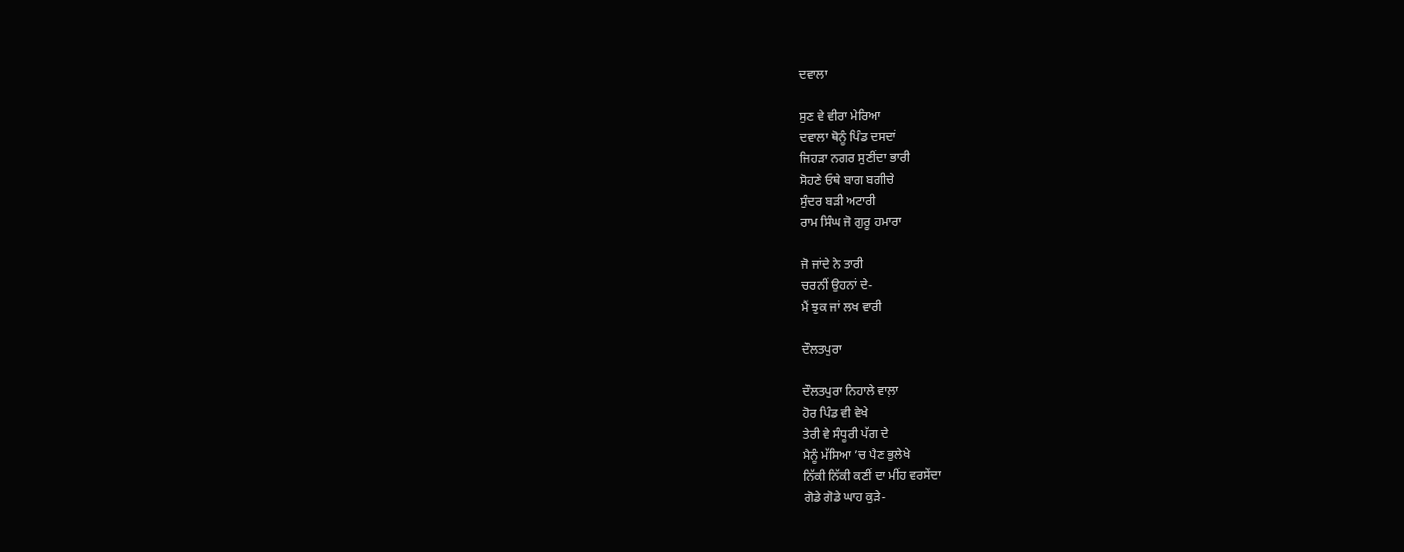ਦਵਾਲਾ

ਸੁਣ ਵੇ ਵੀਰਾ ਮੇਰਿਆ
ਦਵਾਲਾ ਥੋਨੂੰ ਪਿੰਡ ਦਸਦਾਂ
ਜਿਹੜਾ ਨਗਰ ਸੁਣੀਂਦਾ ਭਾਰੀ
ਸੋਹਣੇ ਓਥੇ ਬਾਗ ਬਗੀਚੇ
ਸੁੰਦਰ ਬੜੀ ਅਟਾਰੀ
ਰਾਮ ਸਿੰਘ ਜੋ ਗੁਰੂ ਹਮਾਰਾ

ਜੋ ਜਾਂਦੇ ਨੇ ਤਾਰੀ
ਚਰਨੀਂ ਉਹਨਾਂ ਦੇ-
ਮੈਂ ਝੁਕ ਜਾਂ ਲਖ ਵਾਰੀ

ਦੌਲਤਪੁਰਾ

ਦੌਲਤਪੁਰਾ ਨਿਹਾਲੇ ਵਾਲ਼ਾ
ਹੋਰ ਪਿੰਡ ਵੀ ਵੇਖੇ
ਤੇਰੀ ਵੇ ਸੰਧੂਰੀ ਪੱਗ ਦੇ
ਮੈਨੂੰ ਮੱਸਿਆ ’ਚ ਪੈਣ ਭੁਲੇਖੇ
ਨਿੱਕੀ ਨਿੱਕੀ ਕਣੀਂ ਦਾ ਮੀਂਹ ਵਰਸੇਂਦਾ
ਗੋਡੇ ਗੋਡੇ ਘਾਹ ਕੁੜੇ-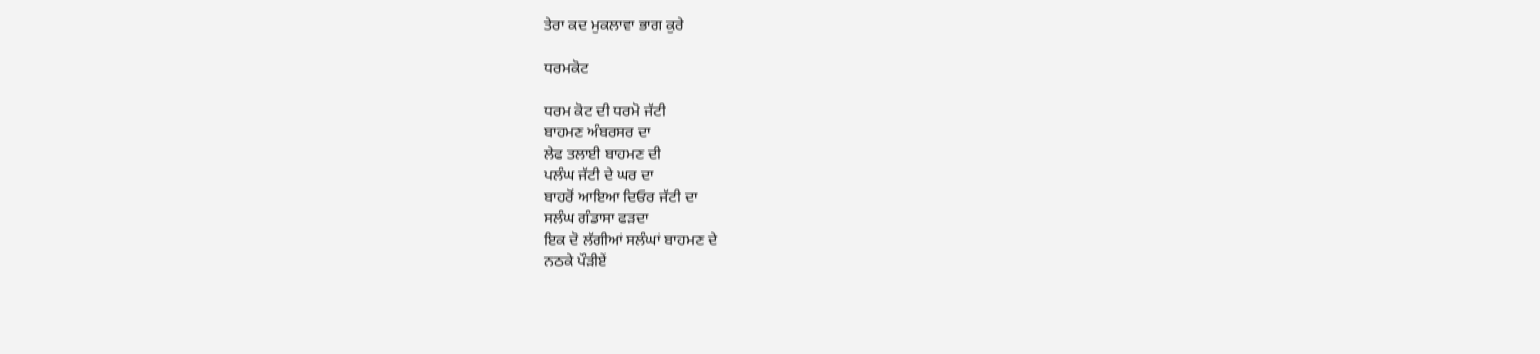ਤੇਰਾ ਕਦ ਮੁਕਲਾਵਾ ਭਾਗ ਕੁਰੇ

ਧਰਮਕੋਟ

ਧਰਮ ਕੋਟ ਦੀ ਧਰਮੋ ਜੱਟੀ
ਬਾਹਮਣ ਅੰਬਰਸਰ ਦਾ
ਲੇਫ ਤਲਾਈ ਬਾਹਮਣ ਦੀ
ਪਲੰਘ ਜੱਟੀ ਦੇ ਘਰ ਦਾ
ਬਾਹਰੋਂ ਆਇਆ ਦਿਓਰ ਜੱਟੀ ਦਾ
ਸਲੰਘ ਗੰਡਾਸਾ ਫੜਦਾ
ਇਕ ਦੋ ਲੱਗੀਆਂ ਸਲੰਘਾਂ ਬਾਹਮਣ ਦੇ
ਨਠਕੇ ਪੌੜੀਏਂ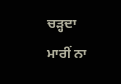ਚੜ੍ਹਦਾ
ਮਾਰੀਂ ਨਾ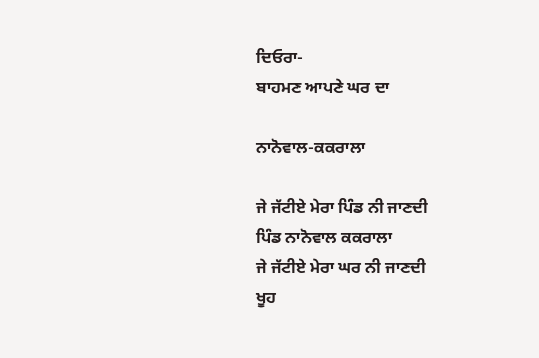ਦਿਓਰਾ-
ਬਾਹਮਣ ਆਪਣੇ ਘਰ ਦਾ

ਨਾਨੋਵਾਲ-ਕਕਰਾਲਾ

ਜੇ ਜੱਟੀਏ ਮੇਰਾ ਪਿੰਡ ਨੀ ਜਾਣਦੀ
ਪਿੰਡ ਨਾਨੋਵਾਲ ਕਕਰਾਲਾ
ਜੇ ਜੱਟੀਏ ਮੇਰਾ ਘਰ ਨੀ ਜਾਣਦੀ
ਖੂਹ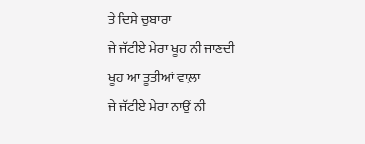ਤੇ ਦਿਸੇ ਚੁਬਾਰਾ
ਜੇ ਜੱਟੀਏ ਮੇਰਾ ਖੂਹ ਨੀ ਜਾਣਦੀ
ਖੂਹ ਆ ਤੂਤੀਆਂ ਵਾਲ਼ਾ
ਜੇ ਜੱਟੀਏ ਮੇਰਾ ਨਾਉਂ ਨੀ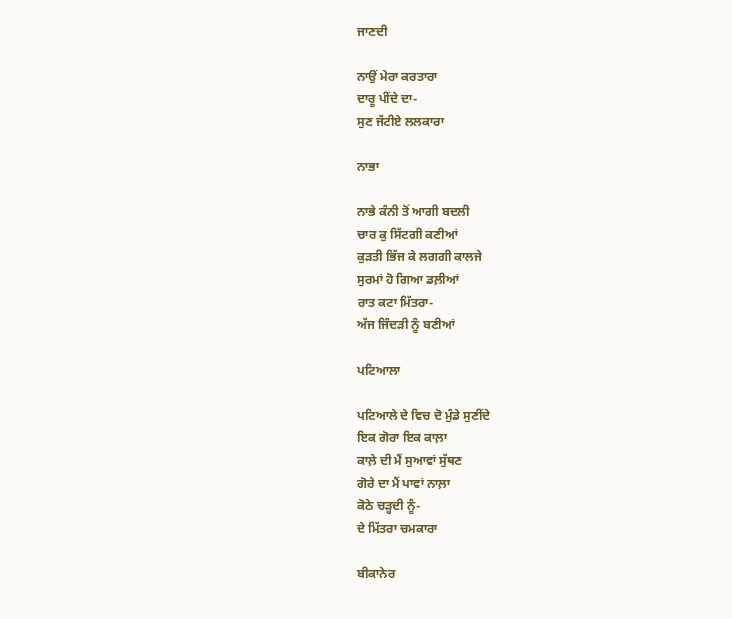ਜਾਣਦੀ

ਨਾਉਂ ਮੇਰਾ ਕਰਤਾਰਾ
ਦਾਰੂ ਪੀਂਦੇ ਦਾ-
ਸੁਣ ਜੱਟੀਏ ਲਲਕਾਰਾ

ਨਾਭਾ

ਨਾਭੇ ਕੰਨੀ ਤੋਂ ਆਗੀ ਬਦਲੀ
ਚਾਰ ਕੁ ਸਿੱਟਗੀ ਕਣੀਆਂ
ਕੁੜਤੀ ਭਿੱਜ ਕੇ ਲਗਗੀ ਕਾਲਜੇ
ਸੁਰਮਾਂ ਹੋ ਗਿਆ ਡਲ਼ੀਆਂ
ਰਾਤ ਕਟਾ ਮਿੱਤਰਾ-
ਅੱਜ ਜਿੰਦੜੀ ਨੂੰ ਬਣੀਆਂ

ਪਟਿਆਲਾ

ਪਟਿਆਲੇ ਦੇ ਵਿਚ ਦੋ ਮੁੰਡੇ ਸੁਣੀਂਦੇ
ਇਕ ਗੋਰਾ ਇਕ ਕਾਲ਼ਾ
ਕਾਲ਼ੇ ਦੀ ਮੈਂ ਸੁਆਵਾਂ ਸੁੱਥਣ
ਗੋਰੇ ਦਾ ਮੈਂ ਪਾਵਾਂ ਨਾਲ਼ਾ
ਕੋਠੇ ਚੜ੍ਹਦੀ ਨੂੰ-
ਦੇ ਮਿੱਤਰਾ ਚਮਕਾਰਾ

ਬੀਕਾਨੇਰ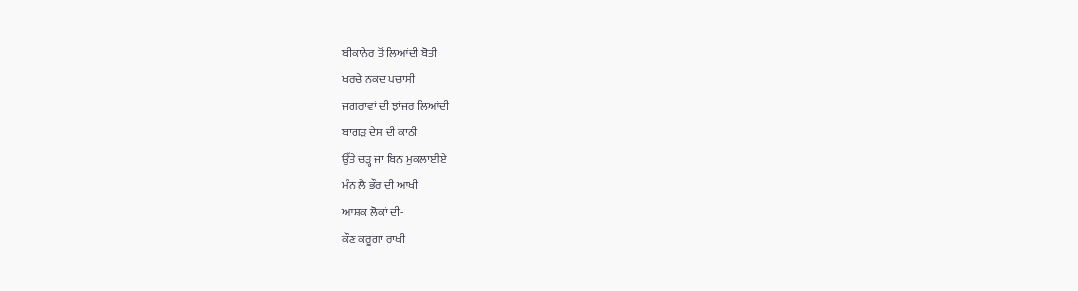ਬੀਕਾਨੇਰ ਤੋਂ ਲਿਆਂਦੀ ਬੋਤੀ
ਖਰਚੇ ਨਕਦ ਪਚਾਸੀ
ਜਗਰਾਵਾਂ ਦੀ ਝਾਂਜਰ ਲਿਆਂਦੀ
ਬਾਗੜ ਦੇਸ ਦੀ ਕਾਠੀ
ਉੱਤੇ ਚੜ੍ਹ ਜਾ ਬਿਨ ਮੁਕਲਾਈਏ
ਮੰਨ ਲੈ ਭੌਰ ਦੀ ਆਖੀ
ਆਸ਼ਕ ਲੋਕਾਂ ਦੀ-
ਕੌਣ ਕਰੂਗਾ ਰਾਖੀ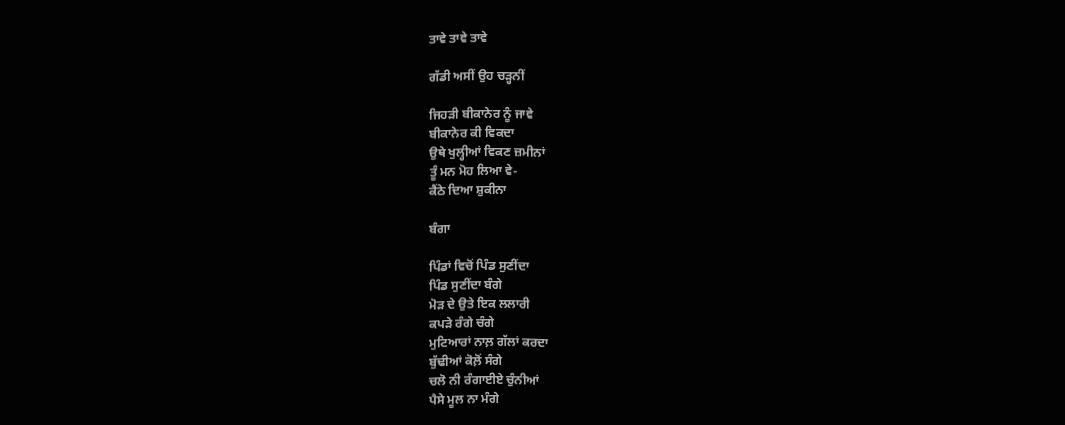ਤਾਵੇ ਤਾਵੇ ਤਾਵੇ

ਗੱਡੀ ਅਸੀਂ ਉਹ ਚੜ੍ਹਨੀਂ

ਜਿਹੜੀ ਬੀਕਾਨੇਰ ਨੂੰ ਜਾਵੇ
ਬੀਕਾਨੇਰ ਕੀ ਵਿਕਦਾ
ਉਥੇ ਖੁਲ੍ਹੀਆਂ ਵਿਕਣ ਜ਼ਮੀਨਾਂ
ਤੂੰ ਮਨ ਮੋਹ ਲਿਆ ਵੇ-
ਕੈਂਠੇ ਦਿਆ ਸ਼ੁਕੀਨਾ

ਬੰਗਾ

ਪਿੰਡਾਂ ਵਿਚੋਂ ਪਿੰਡ ਸੁਣੀਂਦਾ
ਪਿੰਡ ਸੁਣੀਂਦਾ ਬੰਗੇ
ਮੋੜ ਦੇ ਉਤੇ ਇਕ ਲਲਾਰੀ
ਕਪੜੇ ਰੰਗੇ ਚੰਗੇ
ਮੁਟਿਆਰਾਂ ਨਾਲ਼ ਗੱਲਾਂ ਕਰਦਾ
ਬੁੱਢੀਆਂ ਕੋਲ਼ੋਂ ਸੰਗੇ
ਚਲੋ ਨੀ ਰੰਗਾਈਏ ਚੁੰਨੀਆਂ
ਪੈਸੇ ਮੂਲ ਨਾ ਮੰਗੇ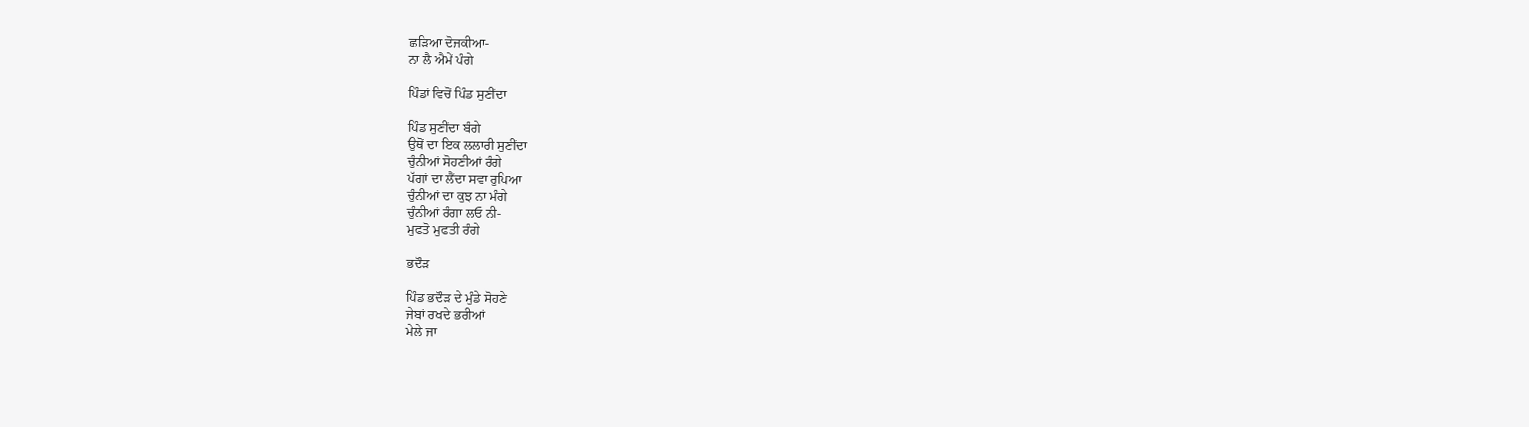ਛੜਿਆ ਦੋਜਕੀਆ-
ਨਾ ਲੈ ਐਮੇਂ ਪੰਗੇ

ਪਿੰਡਾਂ ਵਿਚੋਂ ਪਿੰਡ ਸੁਣੀਂਦਾ

ਪਿੰਡ ਸੁਣੀਂਦਾ ਬੰਗੇ
ਉਥੋਂ ਦਾ ਇਕ ਲਲਾਰੀ ਸੁਣੀਂਦਾ
ਚੁੰਨੀਆਂ ਸੋਹਣੀਆਂ ਰੰਗੇ
ਪੱਗਾਂ ਦਾ ਲੈਂਦਾ ਸਵਾ ਰੁਪਿਆ
ਚੁੰਨੀਆਂ ਦਾ ਕੁਝ ਨਾ ਮੰਗੇ
ਚੁੰਨੀਆਂ ਰੰਗਾ ਲਓ ਨੀ-
ਮੁਫਤੋ ਮੁਫਤੀ ਰੰਗੇ

ਭਦੌੜ

ਪਿੰਡ ਭਦੌੜ ਦੇ ਮੁੰਡੇ ਸੋਹਣੇ
ਜੇਬਾਂ ਰਖਦੇ ਭਰੀਆਂ
ਮੇਲੇ ਜਾ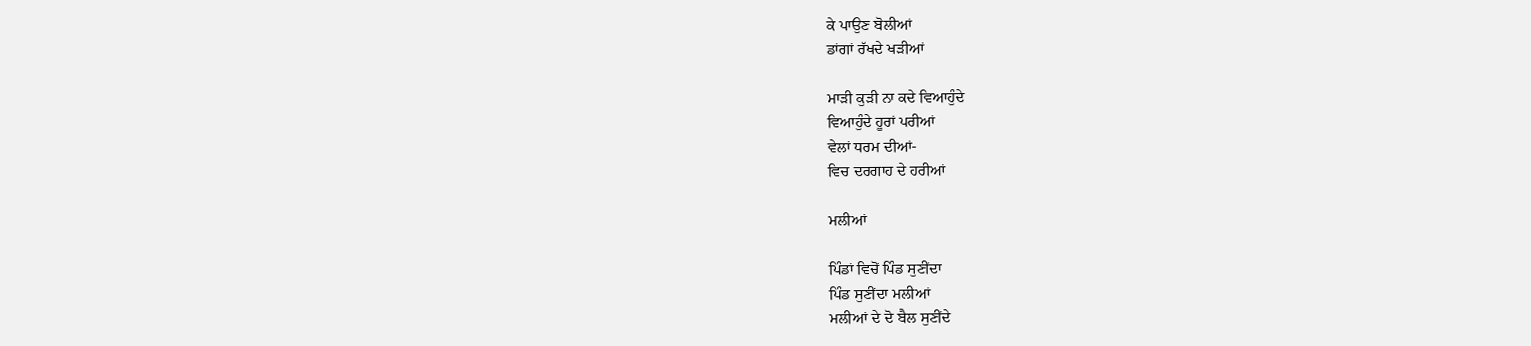ਕੇ ਪਾਉਣ ਬੋਲੀਆਂ
ਡਾਂਗਾਂ ਰੱਖਦੇ ਖੜੀਆਂ

ਮਾੜੀ ਕੁੜੀ ਨਾ ਕਦੇ ਵਿਆਹੁੰਦੇ
ਵਿਆਹੁੰਦੇ ਹੂਰਾਂ ਪਰੀਆਂ
ਵੇਲਾਂ ਧਰਮ ਦੀਆਂ-
ਵਿਚ ਦਰਗਾਹ ਦੇ ਹਰੀਆਂ

ਮਲੀਆਂ

ਪਿੰਡਾਂ ਵਿਚੋਂ ਪਿੰਡ ਸੁਣੀਂਦਾ
ਪਿੰਡ ਸੁਣੀਂਦਾ ਮਲੀਆਂ
ਮਲੀਆਂ ਦੇ ਦੋ ਬੈਲ ਸੁਣੀਂਦੇ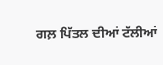ਗਲ਼ ਪਿੱਤਲ ਦੀਆਂ ਟੱਲੀਆਂ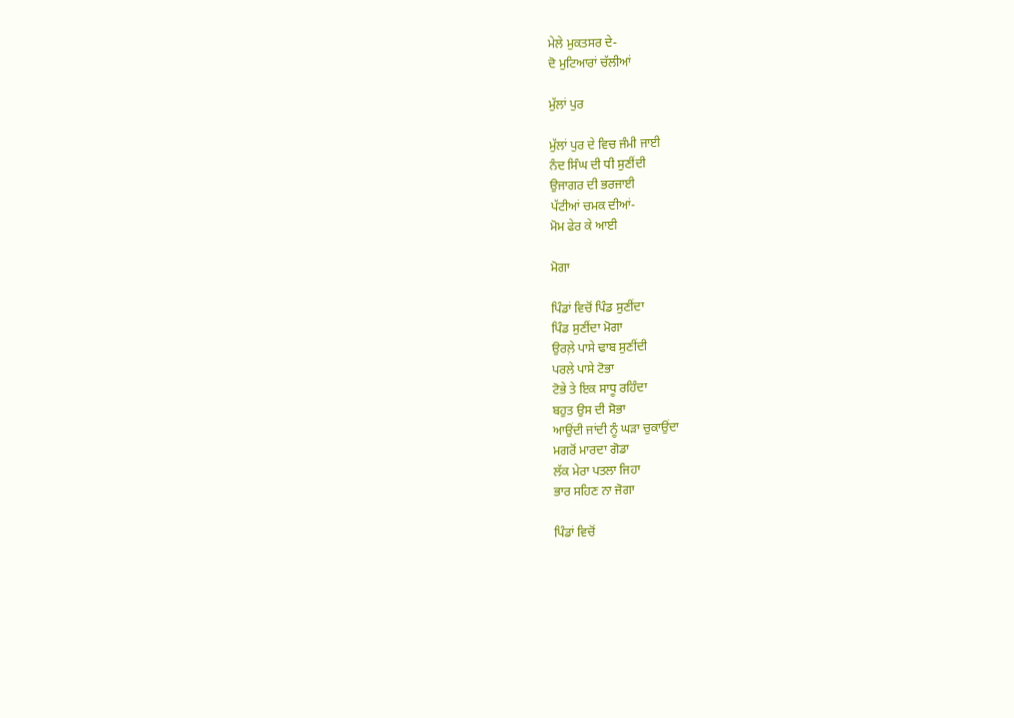ਮੇਲੇ ਮੁਕਤਸਰ ਦੇ-
ਦੋ ਮੁਟਿਆਰਾਂ ਚੱਲੀਆਂ

ਮੁੱਲਾਂ ਪੁਰ

ਮੁੱਲਾਂ ਪੁਰ ਦੇ ਵਿਚ ਜੰਮੀ ਜਾਈ
ਨੰਦ ਸਿੰਘ ਦੀ ਧੀ ਸੁਣੀਂਦੀ
ਉਜਾਗਰ ਦੀ ਭਰਜਾਈ
ਪੱਟੀਆਂ ਚਮਕ ਦੀਆਂ-
ਮੋਮ ਫੇਰ ਕੇ ਆਈ

ਮੋਗਾ

ਪਿੰਡਾਂ ਵਿਚੋਂ ਪਿੰਡ ਸੁਣੀਂਦਾ
ਪਿੰਡ ਸੁਣੀਂਦਾ ਮੋਗਾ
ਉਰਲ਼ੇ ਪਾਸੇ ਢਾਬ ਸੁਣੀਂਦੀ
ਪਰਲੇ ਪਾਸੇ ਟੋਭਾ
ਟੋਭੇ ਤੇ ਇਕ ਸਾਧੂ ਰਹਿੰਦਾ
ਬਹੁਤ ਉਸ ਦੀ ਸੋਭਾ
ਆਉਂਦੀ ਜਾਂਦੀ ਨੂੰ ਘੜਾ ਚੁਕਾਉਂਦਾ
ਮਗਰੋਂ ਮਾਰਦਾ ਗੋਡਾ
ਲੱਕ ਮੇਰਾ ਪਤਲਾ ਜਿਹਾ
ਭਾਰ ਸਹਿਣ ਨਾ ਜੋਗਾ

ਪਿੰਡਾਂ ਵਿਚੋਂ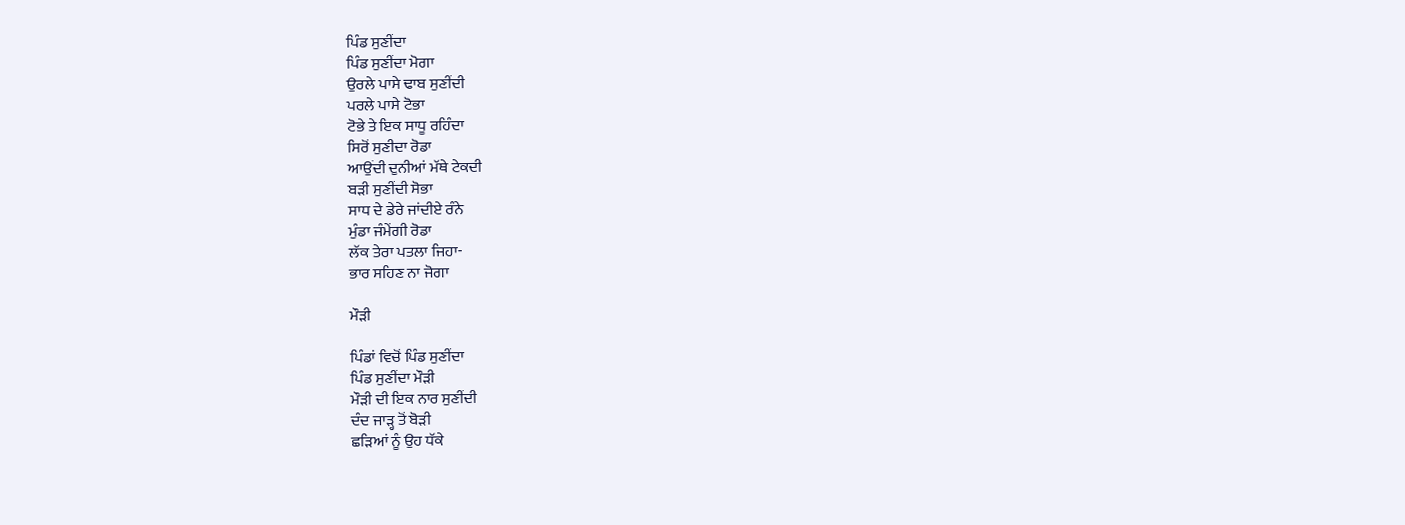ਪਿੰਡ ਸੁਣੀਂਦਾ
ਪਿੰਡ ਸੁਣੀਂਦਾ ਮੋਗਾ
ਉਰਲੇ ਪਾਸੇ ਢਾਬ ਸੁਣੀਂਦੀ
ਪਰਲੇ ਪਾਸੇ ਟੋਭਾ
ਟੋਭੇ ਤੇ ਇਕ ਸਾਧੂ ਰਹਿੰਦਾ
ਸਿਰੋਂ ਸੁਣੀਦਾ ਰੋਡਾ
ਆਉਂਦੀ ਦੁਨੀਆਂ ਮੱਥੇ ਟੇਕਦੀ
ਬੜੀ ਸੁਣੀਂਦੀ ਸੋਭਾ
ਸਾਧ ਦੇ ਡੇਰੇ ਜਾਂਦੀਏ ਰੰਨੇ
ਮੁੰਡਾ ਜੰਮੇਂਗੀ ਰੋਡਾ
ਲੱਕ ਤੇਰਾ ਪਤਲਾ ਜਿਹਾ-
ਭਾਰ ਸਹਿਣ ਨਾ ਜੋਗਾ

ਮੌੜੀ

ਪਿੰਡਾਂ ਵਿਚੋਂ ਪਿੰਡ ਸੁਣੀਂਦਾ
ਪਿੰਡ ਸੁਣੀਂਦਾ ਮੌੜੀ
ਮੌੜੀ ਦੀ ਇਕ ਨਾਰ ਸੁਣੀਂਦੀ
ਦੰਦ ਜਾੜ੍ਹ ਤੋਂ ਬੋੜੀ
ਛੜਿਆਂ ਨੂੰ ਉਹ ਧੱਕੇ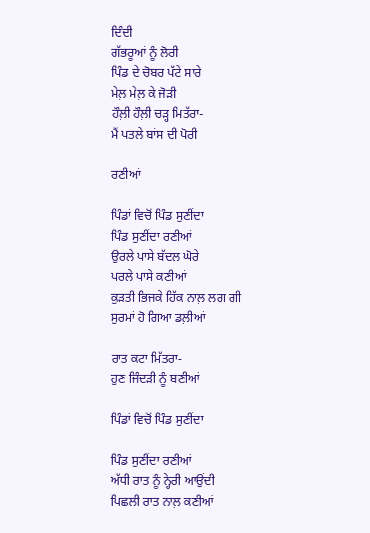ਦਿੰਦੀ
ਗੱਭਰੂਆਂ ਨੂੰ ਲੋਰੀ
ਪਿੰਡ ਦੇ ਚੋਬਰ ਪੱਟੇ ਸਾਰੇ
ਮੇਲ਼ ਮੇਲ਼ ਕੇ ਜੋੜੀ
ਹੌਲ਼ੀ ਹੌਲ਼ੀ ਚੜ੍ਹ ਮਿਤੱਰਾ-
ਮੈਂ ਪਤਲੇ ਬਾਂਸ ਦੀ ਪੋਰੀ

ਰਣੀਆਂ

ਪਿੰਡਾਂ ਵਿਚੋਂ ਪਿੰਡ ਸੁਣੀਂਦਾ
ਪਿੰਡ ਸੁਣੀਂਦਾ ਰਣੀਆਂ
ਉਰਲੇ ਪਾਸੇ ਬੱਦਲ ਘੋਰੇ
ਪਰਲੇ ਪਾਸੇ ਕਣੀਆਂ
ਕੁੜਤੀ ਭਿਜਕੇ ਹਿੱਕ ਨਾਲ਼ ਲਗ ਗੀ
ਸੁਰਮਾਂ ਹੋ ਗਿਆ ਡਲ਼ੀਆਂ

ਰਾਤ ਕਟਾ ਮਿੱਤਰਾ-
ਹੁਣ ਜਿੰਦੜੀ ਨੂੰ ਬਣੀਆਂ

ਪਿੰਡਾਂ ਵਿਚੋਂ ਪਿੰਡ ਸੁਣੀਂਦਾ

ਪਿੰਡ ਸੁਣੀਂਦਾ ਰਣੀਆਂ
ਅੱਧੀ ਰਾਤ ਨੂੰ ਨ੍ਹੇਰੀ ਆਉਂਦੀ
ਪਿਛਲੀ ਰਾਤ ਨਾਲ਼ ਕਣੀਆਂ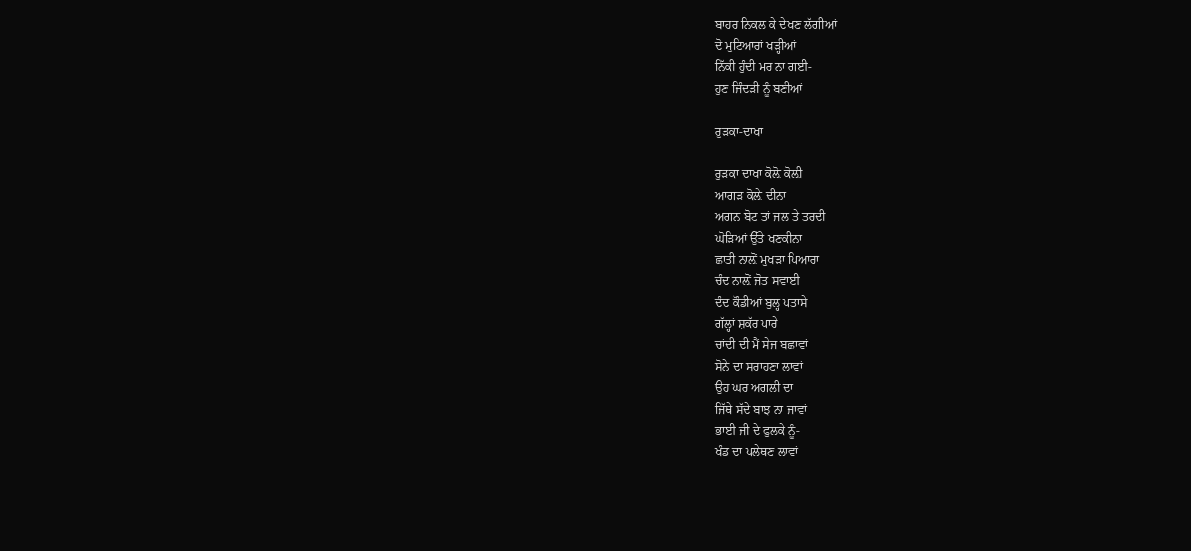ਬਾਹਰ ਨਿਕਲ ਕੇ ਦੇਖਣ ਲੱਗੀਆਂ
ਦੋ ਮੁਟਿਆਰਾਂ ਖੜ੍ਹੀਆਂ
ਨਿੱਕੀ ਹੁੰਦੀ ਮਰ ਨਾ ਗਈ-
ਹੁਣ ਜਿੰਦੜੀ ਨੂੰ ਬਣੀਆਂ

ਰੁੜਕਾ-ਦਾਖਾ

ਰੁੜਕਾ ਦਾਖਾ ਕੋਲ਼ੋ ਕੋਲ਼ੀ
ਆਗੜ ਕੋਲ਼ੇ ਦੀਨਾ
ਅਗਨ ਬੋਟ ਤਾਂ ਜਲ ਤੇ ਤਰਦੀ
ਘੋੜਿਆਂ ਉੱਤੇ ਖਣਕੀਨਾ
ਛਾਤੀ ਨਾਲ਼ੋਂ ਮੁਖੜਾ ਪਿਆਰਾ
ਚੰਦ ਨਾਲ਼ੋਂ ਜੋਤ ਸਵਾਈ
ਦੰਦ ਕੌਡੀਆਂ ਬੁਲ੍ਹ ਪਤਾਸੇ
ਗੱਲ੍ਹਾਂ ਸ਼ਕੱਰ ਪਾਰੇ
ਚਾਂਦੀ ਦੀ ਮੈਂ ਸੇਜ ਬਛਾਵਾਂ
ਸੋਨੇ ਦਾ ਸਰਾਹਣਾ ਲਾਵਾਂ
ਉਹ ਘਰ ਅਗਲੀ ਦਾ
ਜਿੱਥੇ ਸੱਦੇ ਬਾਝ ਨਾ ਜਾਵਾਂ
ਭਾਈ ਜੀ ਦੇ ਫੁਲਕੇ ਨੂੰ-
ਖੰਡ ਦਾ ਪਲੇਥਣ ਲਾਵਾਂ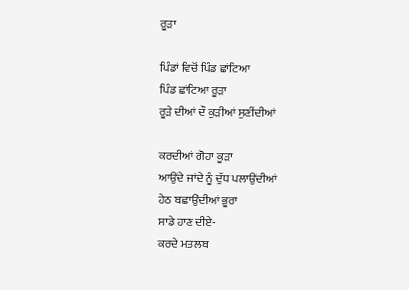ਰੂੜਾ

ਪਿੰਡਾਂ ਵਿਚੋਂ ਪਿੰਡ ਛਾਂਟਿਆ
ਪਿੰਡ ਛਾਂਟਿਆ ਰੂੜਾ
ਰੂੜੇ ਦੀਆਂ ਦੌ ਕੁੜੀਆਂ ਸੁਣੀਂਦੀਆਂ

ਕਰਦੀਆਂ ਗੋਹਾ ਕੂੜਾ
ਆਉਂਦੇ ਜਾਂਦੇ ਨੂੰ ਦੁੱਧ ਪਲਾਉਂਦੀਆਂ
ਹੇਠ ਬਛਾਉਂਦੀਆਂ ਭੂਰਾ
ਸਾਡੇ ਹਾਣ ਦੀਏ-
ਕਰਦੇ ਮਤਲਬ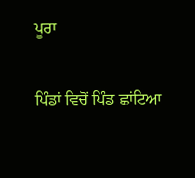ਪੂਰਾ

ਪਿੰਡਾਂ ਵਿਚੋਂ ਪਿੰਡ ਛਾਂਟਿਆ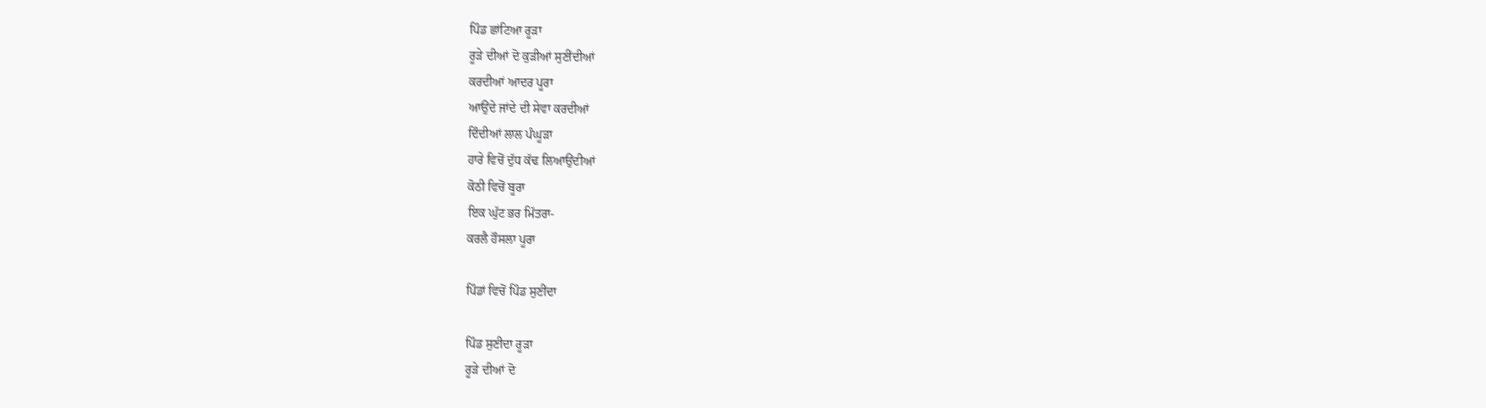ਪਿੰਡ ਛਾਂਟਿਆ ਰੂੜਾ
ਰੂੜੇ ਦੀਆਂ ਦੋ ਕੁੜੀਆਂ ਸੁਣੀਂਦੀਆਂ
ਕਰਦੀਆਂ ਆਦਰ ਪੂਰਾ
ਆਉਂਦੇ ਜਾਂਦੇ ਦੀ ਸੇਵਾ ਕਰਦੀਆਂ
ਦਿੰਦੀਆਂ ਲਾਲ ਪੰਘੂੜਾ
ਹਾਰੇ ਵਿਚੋਂ ਦੁੱਧ ਕੱਢ ਲਿਆਉਂਦੀਆਂ
ਕੋਠੀ ਵਿਚੋਂ ਬੂਰਾ
ਇਕ ਘੁੱਟ ਭਰ ਮਿੱਤਰਾ-
ਕਰਲੈ ਹੌਸਲਾ ਪੂਰਾ

ਪਿੰਡਾਂ ਵਿਚੋਂ ਪਿੰਡ ਸੁਣੀਂਦਾ

ਪਿੰਡ ਸੁਣੀਦਾ ਰੂੜਾ
ਰੂੜੇ ਦੀਆਂ ਦੋ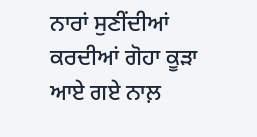ਨਾਰਾਂ ਸੁਣੀਂਦੀਆਂ
ਕਰਦੀਆਂ ਗੋਹਾ ਕੂੜਾ
ਆਏ ਗਏ ਨਾਲ਼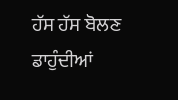ਹੱਸ ਹੱਸ ਬੋਲਣ
ਡਾਹੁੰਦੀਆਂ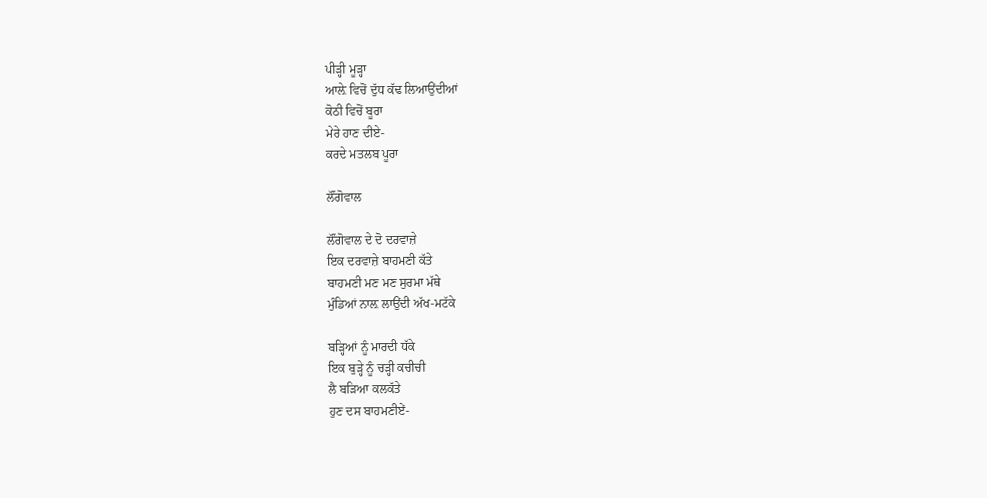ਪੀੜ੍ਹੀ ਮੂੜ੍ਹਾ
ਆਲ਼ੇ ਵਿਚੋਂ ਦੁੱਧ ਕੱਢ ਲਿਆਉਂਦੀਆਂ
ਕੋਠੀ ਵਿਚੋਂ ਬੂਰਾ
ਮੇਰੇ ਹਾਣ ਦੀਏ-
ਕਰਦੇ ਮਤਲਬ ਪੂਰਾ

ਲੌਂਗੋਵਾਲ

ਲੌਂਗੋਵਾਲ ਦੇ ਦੋ ਦਰਵਾਜ਼ੇ
ਇਕ ਦਰਵਾਜ਼ੇ ਬਾਹਮਣੀ ਕੱਤੇ
ਬਾਹਮਣੀ ਮਣ ਮਣ ਸੁਰਮਾ ਮੱਥੇ
ਮੁੰਡਿਆਂ ਨਾਲ਼ ਲਾਉਂਦੀ ਅੱਖ-ਮਟੱਕੇ

ਬੜ੍ਹਿਆਂ ਨੂੰ ਮਾਰਦੀ ਧੱਕੇ
ਇਕ ਬੁੜ੍ਹੇ ਨੂੰ ਚੜ੍ਹੀ ਕਚੀਚੀ
ਲੈ ਬੜਿਆ ਕਲਕੱਤੇ
ਹੁਣ ਦਸ ਬਾਹਮਣੀਏਂ-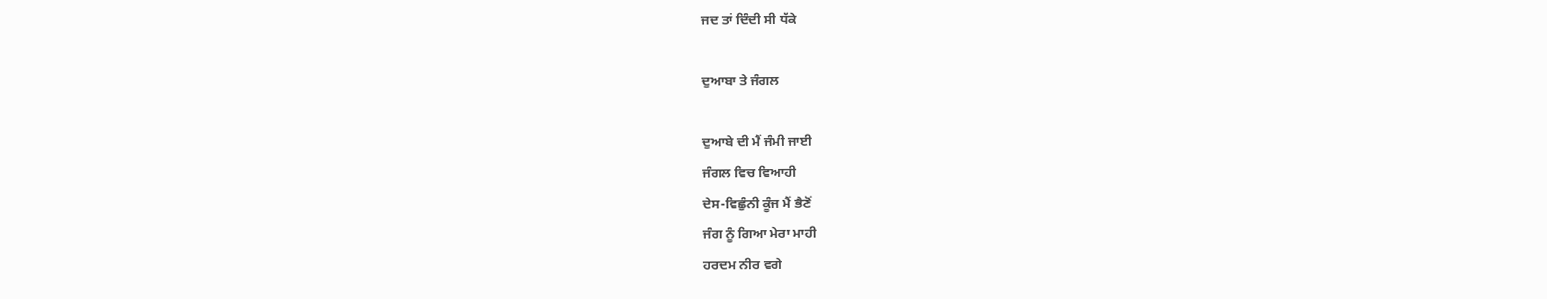ਜਦ ਤਾਂ ਦਿੰਦੀ ਸੀ ਧੱਕੇ

ਦੁਆਬਾ ਤੇ ਜੰਗਲ

ਦੁਆਬੇ ਦੀ ਮੈਂ ਜੰਮੀ ਜਾਈ
ਜੰਗਲ ਵਿਚ ਵਿਆਹੀ
ਦੇਸ-ਵਿਛੁੰਨੀ ਕੂੰਜ ਮੈਂ ਭੈਣੋਂ
ਜੰਗ ਨੂੰ ਗਿਆ ਮੇਰਾ ਮਾਹੀ
ਹਰਦਮ ਨੀਰ ਵਗੇ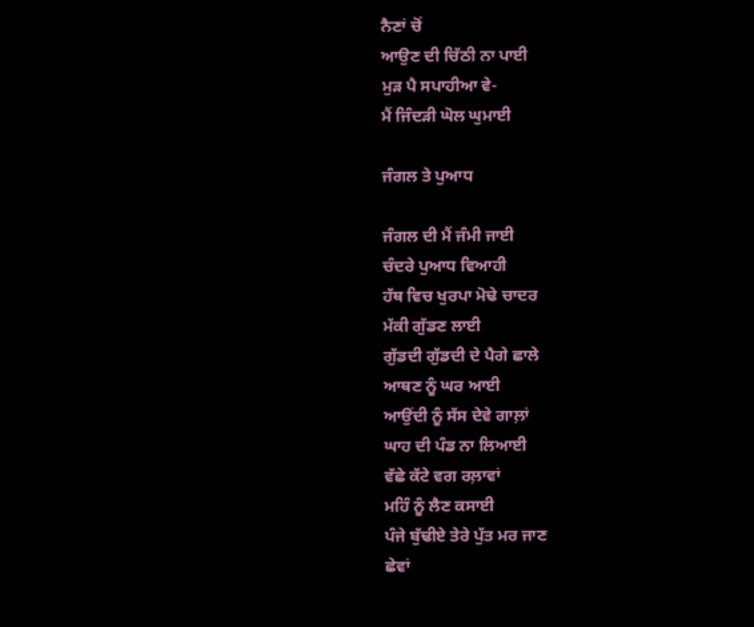ਨੈਣਾਂ ਚੋਂ
ਆਉਣ ਦੀ ਚਿੱਠੀ ਨਾ ਪਾਈ
ਮੁੜ ਪੈ ਸਪਾਹੀਆ ਵੇ-
ਮੈਂ ਜਿੰਦੜੀ ਘੋਲ ਘੁਮਾਈ

ਜੰਗਲ ਤੇ ਪੁਆਧ

ਜੰਗਲ ਦੀ ਮੈਂ ਜੰਮੀ ਜਾਈ
ਚੰਦਰੇ ਪੁਆਧ ਵਿਆਹੀ
ਹੱਥ ਵਿਚ ਖੁਰਪਾ ਮੋਢੇ ਚਾਦਰ
ਮੱਕੀ ਗੁੱਡਣ ਲਾਈ
ਗੁੱਡਦੀ ਗੁੱਡਦੀ ਦੇ ਪੈਗੇ ਛਾਲੇ
ਆਥਣ ਨੂੰ ਘਰ ਆਈ
ਆਉਂਦੀ ਨੂੰ ਸੱਸ ਦੇਵੇ ਗਾਲ਼ਾਂ
ਘਾਹ ਦੀ ਪੰਡ ਨਾ ਲਿਆਈ
ਵੱਛੇ ਕੱਟੇ ਵਗ ਰਲ਼ਾਵਾਂ
ਮਹਿੰ ਨੂੰ ਲੈਣ ਕਸਾਈ
ਪੰਜੇ ਬੁੱਢੀਏ ਤੇਰੇ ਪੁੱਤ ਮਰ ਜਾਣ
ਛੇਵਾਂ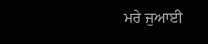ਮਰੇ ਜੁਆਈ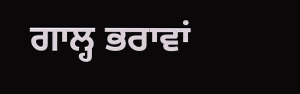ਗਾਲ੍ਹ ਭਰਾਵਾਂ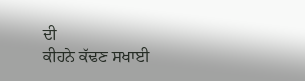ਦੀ
ਕੀਹਨੇ ਕੱਢਣ ਸਖਾਈ